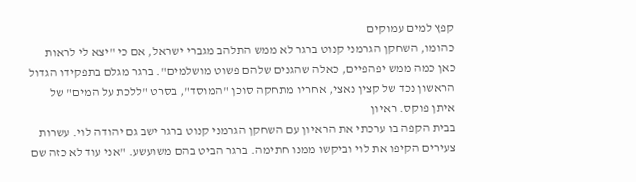קפץ למים עמוקים
כהומו, השחקן הגרמני קנוט ברגר לא ממש התלהב מגברי ישראל, אם כי "יצא לי לראות כאן כמה ממש יפהפיים, כאלה שהגנים שלהם פשוט מושלמים". ברגר מגלם בתפקידו הגדול הראשון נכד של קצין נאצי, אחריו מתחקה סוכן "המוסד", בסרט "ללכת על המים" של איתן פוקס. ראיון
בבית הקפה בו ערכתי את הראיון עם השחקן הגרמני קנוט ברגר ישב גם יהודה לוי. עשרות צעירים הקיפו את לוי וביקשו ממנו חתימה. ברגר הביט בהם משועשע. "אני עוד לא כזה שם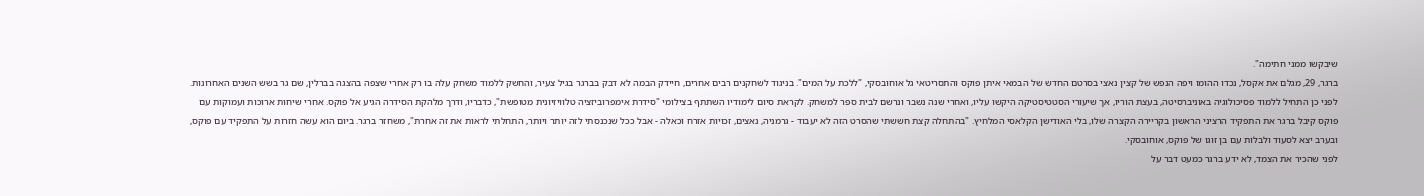שיבקשו ממני חתימה".
ברגר, 29, מגלם את אקסל, נכדו ההומו ויפה הנפש של קצין נאצי בסרטם החדש של הבמאי איתן פוקס והתסריטאי גל אוחובסקי, "ללכת על המים". בניגוד לשחקנים רבים אחרים, חיידק הבמה לא דבק בברגר בגיל צעיר, והחשק ללמוד משחק עלה בו רק אחרי שצפה בהצגה בברלין, שם גר בשש השנים האחרונות. לפני כן התחיל ללמוד פסיכולוגיה באוניברסיטה, בעצת הוריו, אך שיעורי הסטטיסטיקה היקשו עליו, ואחרי שנה נשבר ונרשם לבית ספר למשחק. לקראת סיום לימודיו השתתף בצילומי "סידרת אימפרוביזציה טלוויזיונית מטופשת", כדבריו, ודרך מלהקת הסידרה הגיע אל פוקס. אחרי שיחות ארוכות ועמוקות עם פוקס קיבל ברגר את התפקיד הרציני הראשון בקריירה הקצרה שלו, בלי האודישן הקלאסי המלחיץ. "בהתחלה קצת חששתי שהסרט הזה לא יעבוד - גרמניה, נאצים, זכויות אזרח וכאלה - אבל ככל שנכנסתי לזה יותר ויותר, התחלתי לראות את זה אחרת", משחזר ברגר. ביום הוא עשה חזרות על התפקיד עם פוקס, ובערב יצא לסעוד ולבלות עם בן זוגו של פוקס, אוחובסקי.
לפני שהכיר את הצמד, לא ידע ברגר כמעט דבר על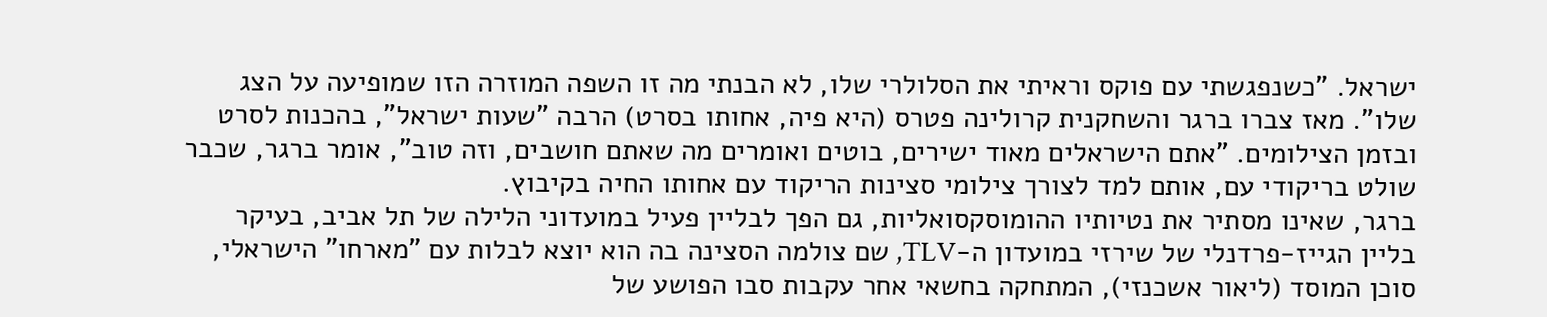ישראל. "כשנפגשתי עם פוקס וראיתי את הסלולרי שלו, לא הבנתי מה זו השפה המוזרה הזו שמופיעה על הצג שלו". מאז צברו ברגר והשחקנית קרולינה פטרס (היא פיה, אחותו בסרט) הרבה "שעות ישראל", בהכנות לסרט ובזמן הצילומים. "אתם הישראלים מאוד ישירים, בוטים ואומרים מה שאתם חושבים, וזה טוב", אומר ברגר, שכבר שולט בריקודי עם, אותם למד לצורך צילומי סצינות הריקוד עם אחותו החיה בקיבוץ.
ברגר, שאינו מסתיר את נטיותיו ההומוסקסואליות, גם הפך לבליין פעיל במועדוני הלילה של תל אביב, בעיקר בליין הגייז-פרדנלי של שירזי במועדון ה-TLV, שם צולמה הסצינה בה הוא יוצא לבלות עם "מארחו" הישראלי, סוכן המוסד (ליאור אשכנזי), המתחקה בחשאי אחר עקבות סבו הפושע של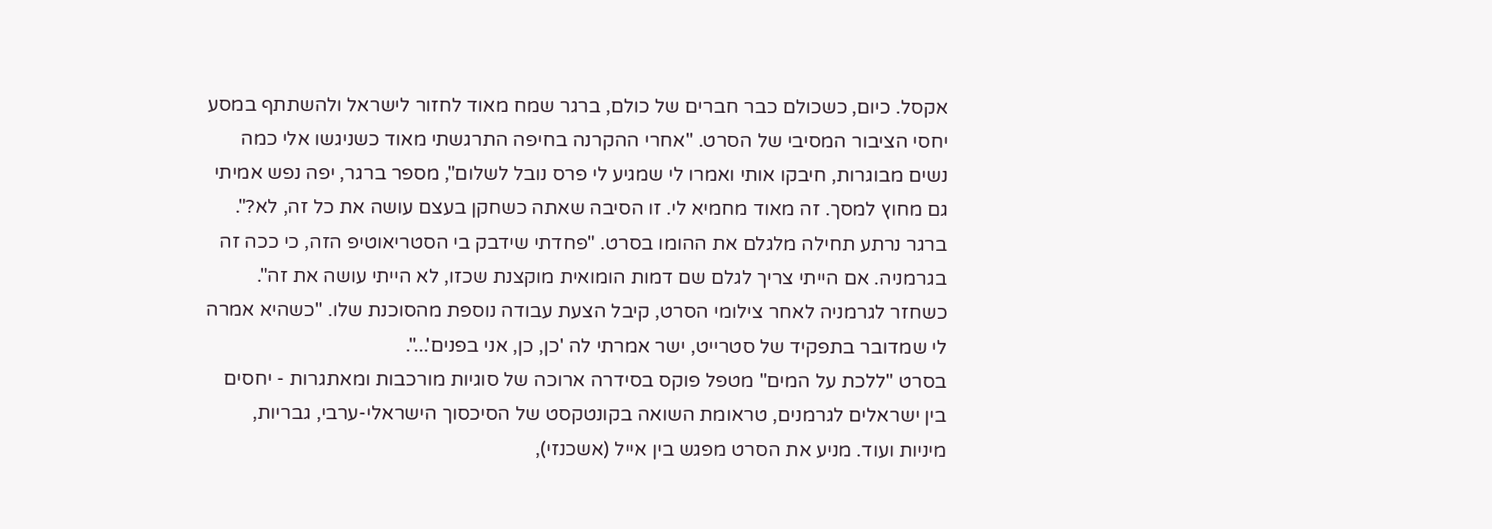אקסל. כיום, כשכולם כבר חברים של כולם, ברגר שמח מאוד לחזור לישראל ולהשתתף במסע יחסי הציבור המסיבי של הסרט. "אחרי ההקרנה בחיפה התרגשתי מאוד כשניגשו אלי כמה נשים מבוגרות, חיבקו אותי ואמרו לי שמגיע לי פרס נובל לשלום", מספר ברגר, יפה נפש אמיתי גם מחוץ למסך. זה מאוד מחמיא לי. זו הסיבה שאתה כשחקן בעצם עושה את כל זה, לא?".
ברגר נרתע תחילה מלגלם את ההומו בסרט. "פחדתי שידבק בי הסטריאוטיפ הזה, כי ככה זה בגרמניה. אם הייתי צריך לגלם שם דמות הומואית מוקצנת שכזו, לא הייתי עושה את זה". כשחזר לגרמניה לאחר צילומי הסרט, קיבל הצעת עבודה נוספת מהסוכנת שלו. "כשהיא אמרה לי שמדובר בתפקיד של סטרייט, ישר אמרתי לה 'כן, כן, אני בפנים'...".
בסרט "ללכת על המים" מטפל פוקס בסידרה ארוכה של סוגיות מורכבות ומאתגרות - יחסים בין ישראלים לגרמנים, טראומת השואה בקונטקסט של הסיכסוך הישראלי-ערבי, גבריות, מיניות ועוד. מניע את הסרט מפגש בין אייל (אשכנזי),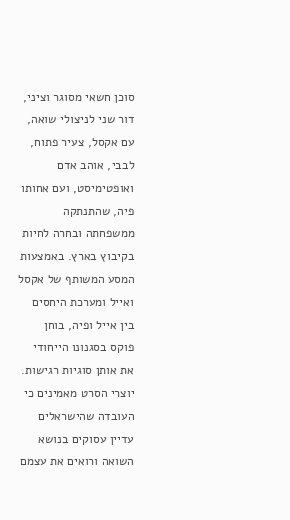סוכן חשאי מסוגר וציני, דור שני לניצולי שואה, עם אקסל, צעיר פתוח, לבבי, אוהב אדם ואופטימיסט, ועם אחותו פיה, שהתנתקה ממשפחתה ובחרה לחיות בקיבוץ בארץ. באמצעות המסע המשותף של אקסל ואייל ומערכת היחסים בין אייל ופיה, בוחן פוקס בסגנונו הייחודי את אותן סוגיות רגישות.
יוצרי הסרט מאמינים כי העובדה שהישראלים עדיין עסוקים בנושא השואה ורואים את עצמם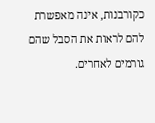כקורבנות, אינה מאפשרת להם לראות את הסבל שהם גורמים לאחרים.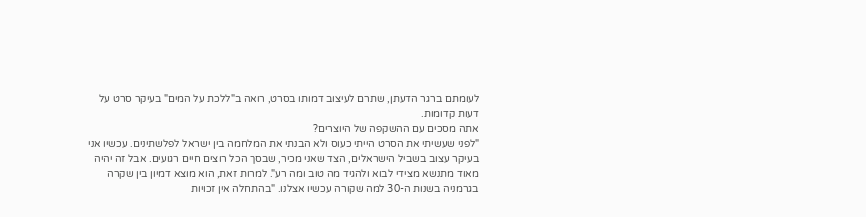לעומתם ברגר הדעתן, שתרם לעיצוב דמותו בסרט, רואה ב"ללכת על המים" בעיקר סרט על דעות קדומות.
אתה מסכים עם ההשקפה של היוצרים?
"לפני שעשיתי את הסרט הייתי כעוס ולא הבנתי את המלחמה בין ישראל לפלשתינים. עכשיו אני בעיקר עצוב בשביל הישראלים, הצד שאני מכיר, שבסך הכל רוצים חיים רגועים. אבל זה יהיה מאוד מתנשא מצידי לבוא ולהגיד מה טוב ומה רע". למרות זאת, הוא מוצא דמיון בין שקרה בגרמניה בשנות ה-30 למה שקורה עכשיו אצלנו. "בהתחלה אין זכויות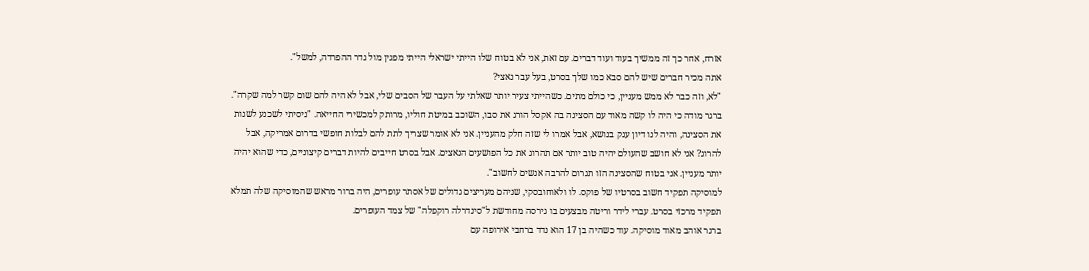אזרח, אחר כך זה ממשיך בעוד ועוד דברים. עם זאת, אני לא בטוח שלו הייתי ישראלי הייתי מפגין מול גדר ההפרדה, למשל".
אתה מכיר חברים שיש להם סבא כמו שלך בסרט, בעל עבר נאצי?
"לא, וזה כבר לא ממש מעניין, כי כולם מתים. כשהייתי צעיר יותר שאלתי על העבר של הסבים שלי, אבל לא היה להם שום קשר למה שקרה".
ברגר מודה כי היה לו קשה מאוד עם הסצינה בה אקסל הורג את סבו, השוכב במיטת חוליו, מרותק למכשירי החייאה. "ניסיתי לשכנע לשנות את הסצינה, והיה לנו דיון ענק בנושא, אבל אמרו לי שזה חלק מהעניין. אני לא אומר שצריך לתת להם לבלות חופשי בדרום אמריקה, אבל להרוג? אני לא חושב שהעולם יהיה טוב יותר אם תהרוג את כל הפושעים הנאצים. אבל בסרט חייבים להיות דברים קיצוניים, כדי שהוא יהיה יותר מעניין. אני בטוח שהסצינה הזו תגרום להרבה אנשים לחשוב".
למוסיקה תפקיד חשוב בסרטיו של פוקס. לו ולאוחובסקי, שניהם מעריצים גדולים של אסתר עופרים, היה ברור מראש שהמוסיקה שלה תמלא תפקיד מרכזי בסרט. עברי לידר וריטה מבצעים בו גירסה מחודשת ל"סינדרלה רוקפלה" של צמד העופרים.
ברגר אוהב מאוד מוסיקה. עוד כשהיה בן 17 הוא נדד ברחבי אירופה עם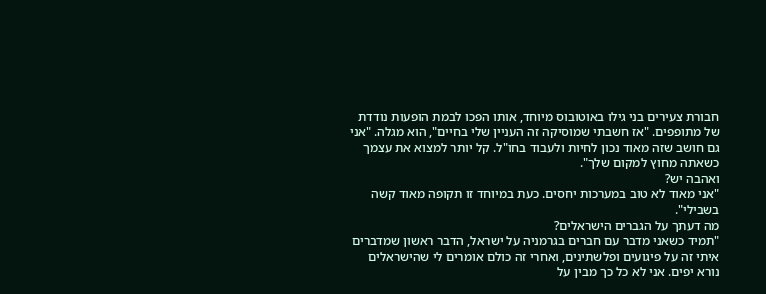חבורת צעירים בני גילו באוטובוס מיוחד, אותו הפכו לבמת הופעות נודדת של מתופפים. "אז חשבתי שמוסיקה זה העניין שלי בחיים", הוא מגלה. "אני גם חושב שזה מאוד נכון לחיות ולעבוד בחו"ל. קל יותר למצוא את עצמך כשאתה מחוץ למקום שלך".
ואהבה יש?
"אני מאוד לא טוב במערכות יחסים. כעת במיוחד זו תקופה מאוד קשה בשבילי".
מה דעתך על הגברים הישראלים?
"תמיד כשאני מדבר עם חברים בגרמניה על ישראל, הדבר ראשון שמדברים איתי זה על פיגועים ופלשתינים, ואחרי זה כולם אומרים לי שהישראלים נורא יפים. אני לא כל כך מבין על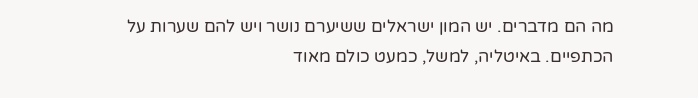מה הם מדברים. יש המון ישראלים ששיערם נושר ויש להם שערות על הכתפיים. באיטליה, למשל, כמעט כולם מאוד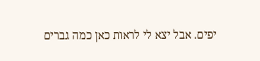יפים. אבל יצא לי לראות כאן כמה גברים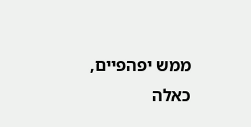ממש יפהפיים, כאלה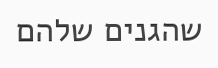שהגנים שלהם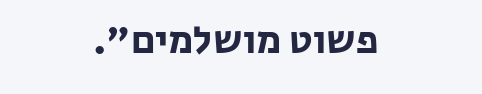פשוט מושלמים".